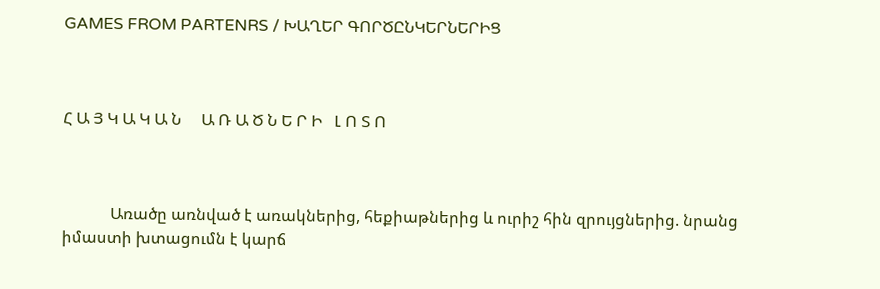GAMES FROM PARTENRS / ԽԱՂԵՐ ԳՈՐԾԸՆԿԵՐՆԵՐԻՑ



Հ Ա Յ Կ Ա Կ Ա Ն     Ա Ռ Ա Ծ Ն Ե Ր Ի   Լ Ո Տ Ո



            Առածը առնված է առակներից, հեքիաթներից և ուրիշ հին զրույցներից. նրանց իմաստի խտացումն է կարճ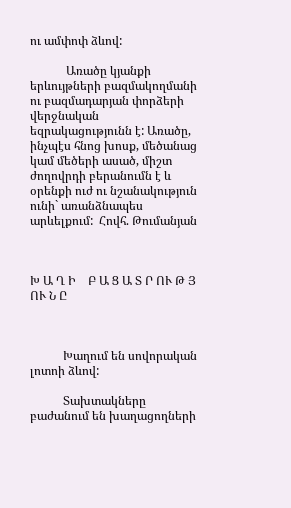ու ամփոփ ձևով:

            Առածը կյանքի  երևույթների բազմակողմանի  ու բազմադարյան փորձերի վերջնական եզրակացությունն է: Առածը, ինչպէս հնոց խոսք, մեծանաց կամ մեծերի ասած, միշտ  ժողովրդի բերանումն է և օրենքի ուժ ու նշանակություն ունի` առանձնապես արևելքում:  Հովհ. Թումանյան



Խ Ա Ղ Ի    Բ Ա Ց Ա Տ Ր ՈՒ Թ Յ ՈՒ Ն Ը



           Խաղում են սովորական լոտոի ձևով:

           Տախտակները   բաժանում են խաղացողների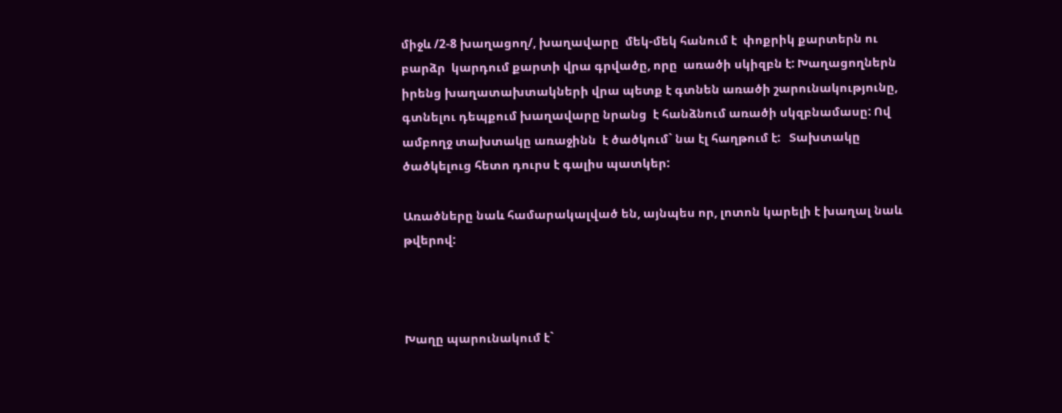միջև /2-8 խաղացող/, խաղավարը  մեկ-մեկ հանում է  փոքրիկ քարտերն ու  բարձր  կարդում քարտի վրա գրվածը, որը  առածի սկիզբն է: Խաղացողներն իրենց խաղատախտակների վրա պետք է գտնեն առածի շարունակությունը, գտնելու դեպքում խաղավարը նրանց  է հանձնում առածի սկզբնամասը: Ով ամբողջ տախտակը առաջինն  է ծածկում` նա էլ հաղթում է:   Տախտակը ծածկելուց հետո դուրս է գալիս պատկեր:

Առածները նաև համարակալված են, այնպես որ, լոտոն կարելի է խաղալ նաև թվերով:



Խաղը պարունակում է`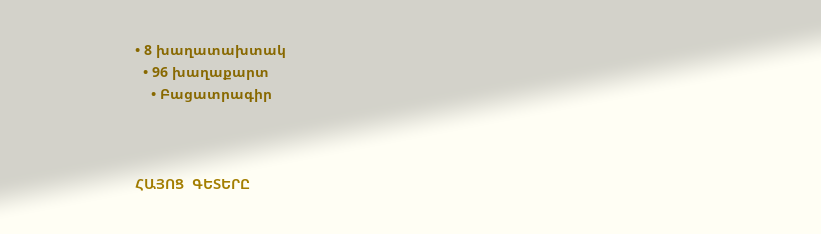• 8 խաղատախտակ
  • 96 խաղաքարտ
    • Բացատրագիր



ՀԱՅՈՑ  ԳԵՏԵՐԸ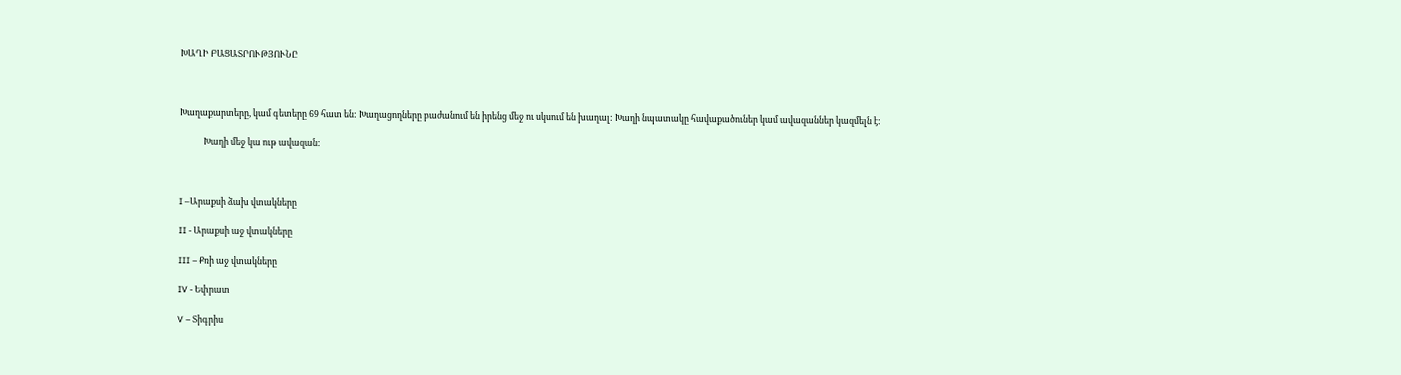ԽԱՂԻ ԲԱՑԱՏՐՈՒԹՅՈՒՆԸ



Խաղաքարտերը, կամ գետերը 69 հատ են: Խաղացողները բաժանում են իրենց մեջ ու սկսում են խաղալ: Խաղի նպատակը հավաքածուներ կամ ավազաններ կազմելն է:

            Խաղի մեջ կա ութ ավազան:



I –Արաքսի ձախ վտակները

II - Արաքսի աջ վտակները

III – Քռի աջ վտակները

IV - Եփրատ

V – Տիգրիս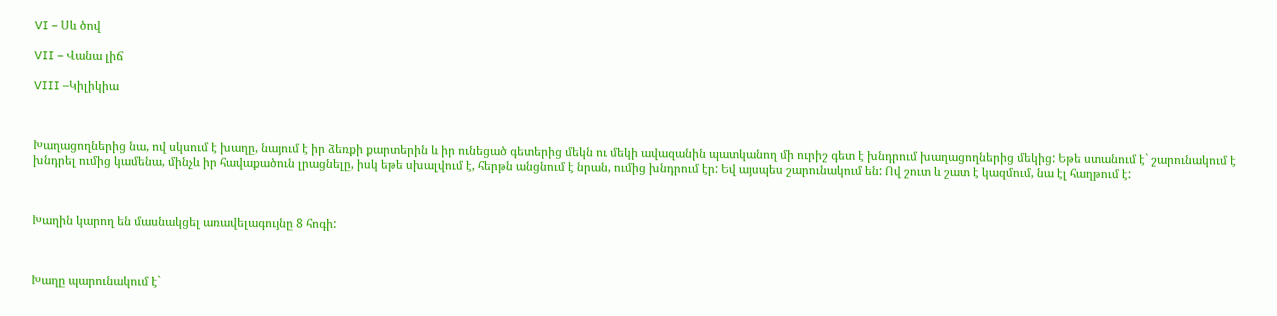VI – Սև ծով

VII – Վանա լիճ

VIII –Կիլիկիա



Խաղացողներից նա, ով սկսում է խաղը, նայում է իր ձեռքի քարտերին և իր ունեցած գետերից մեկն ու մեկի ավազանին պատկանող մի ուրիշ գետ է խնդրում խաղացողներից մեկից: Եթե ստանում է` շարունակում է խնդրել ումից կամենա, մինչև իր հավաքածուն լրացնելը, իսկ եթե սխալվում է, հերթն անցնում է նրան, ումից խնդրում էր: Եվ այսպես շարունակում են: Ով շուտ և շատ է կազմում, նա էլ հաղթում է:



Խաղին կարող են մասնակցել առավելագույնը 8 հոգի:



Խաղը պարունակում է`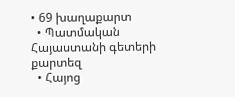• 69 խաղաքարտ
  • Պատմական Հայաստանի գետերի քարտեզ
  • Հայոց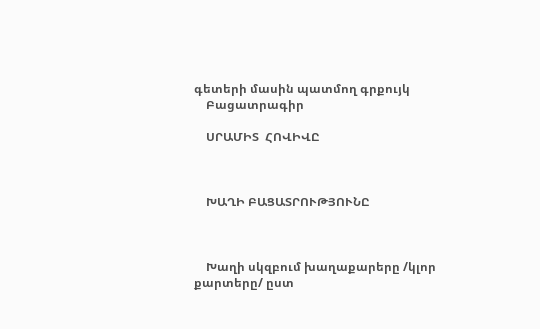գետերի մասին պատմող գրքույկ
    Բացատրագիր

    ՍՐԱՄԻՏ  ՀՈՎԻՎԸ



    ԽԱՂԻ ԲԱՑԱՏՐՈՒԹՅՈՒՆԸ



    Խաղի սկզբում խաղաքարերը /կլոր քարտերը/ ըստ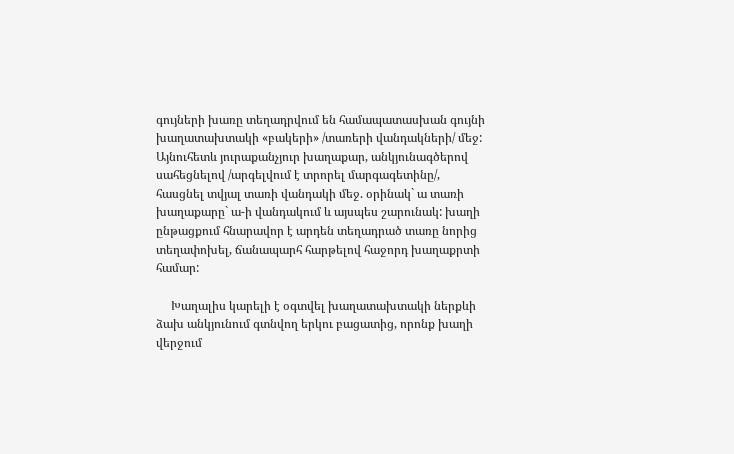գույների խառը տեղադրվում են համապատասխան գույնի խաղատախտակի «բակերի» /տառերի վանդակների/ մեջ: Այնուհետև յուրաքանչյուր խաղաքար, անկյունագծերով սահեցնելով /արգելվում է տրորել մարգագետինը/, հասցնել տվյալ տառի վանդակի մեջ. օրինակ` ա տառի խաղաքարը` ա-ի վանդակում և այսպես շարունակ: խաղի ընթացքում հնարավոր է արդեն տեղադրած տառը նորից տեղափոխել, ճանապարհ հարթելով հաջորդ խաղաքրտի համար:

     Խաղալիս կարելի է օգտվել խաղատախտակի ներքևի ձախ անկյունում գտնվող երկու բացատից, որոնք խաղի վերջում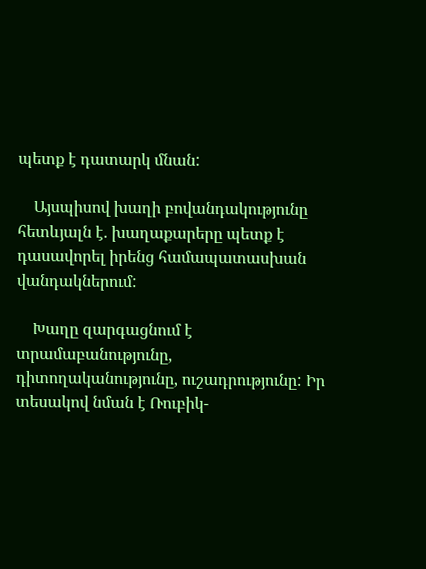պետք է դատարկ մնան:

    Այսպիսով խաղի բովանդակությունը հետևյալն է. խաղաքարերը պետք է դասավորել իրենց համապատասխան վանդակներում:

    Խաղը զարգացնում է տրամաբանությունը, դիտողականությունը, ուշադրությունը: Իր տեսակով նման է Ռուբիկ-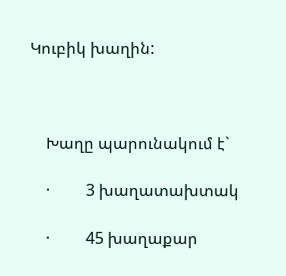Կուբիկ խաղին:



    Խաղը պարունակում է`

    ·         3 խաղատախտակ

    ·         45 խաղաքար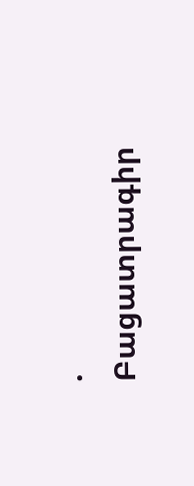·         Բացատրագիր